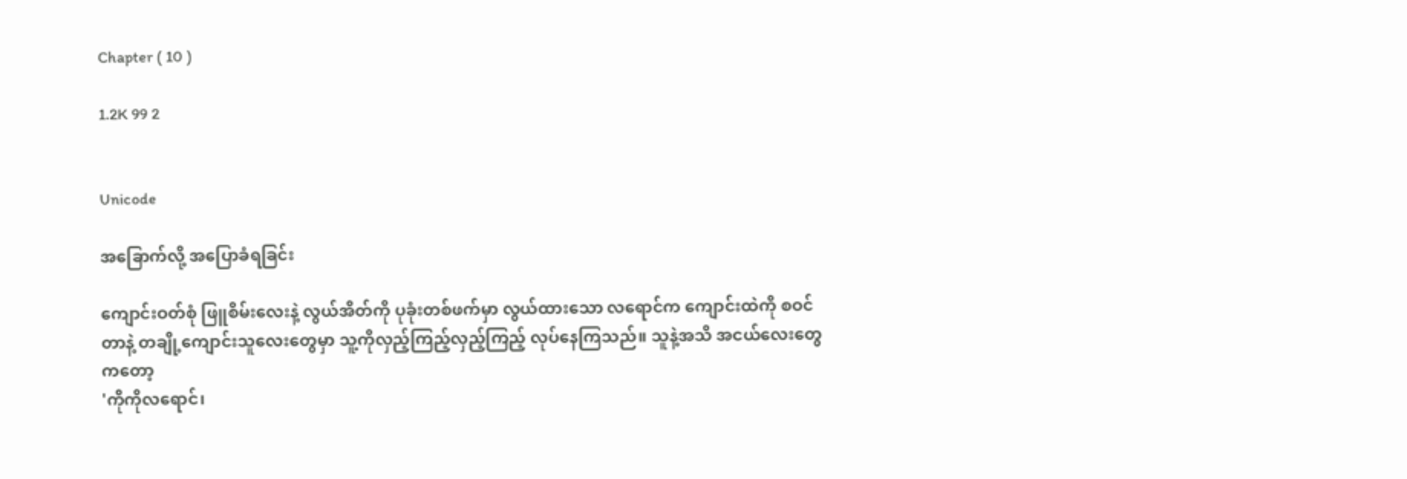Chapter ( 10 )

1.2K 99 2


Unicode

အခြောက်လို့ အပြောခံရခြင်း

ကျောင်းဝတ်စုံ ဖြူစိမ်းလေးနဲ့ လွယ်အိတ်ကို ပုခုံးတစ်ဖက်မှာ လွယ်ထားသော လရောင်က ကျောင်းထဲကို စဝင်တာနဲ့ တချို့ကျောင်းသူလေးတွေမှာ သူ့ကိုလှည့်ကြည့်လှည့်ကြည့် လုပ်နေကြသည်။ သူနဲ့အသိ အငယ်လေးတွေကတော့
'ကိုကိုလရောင်၊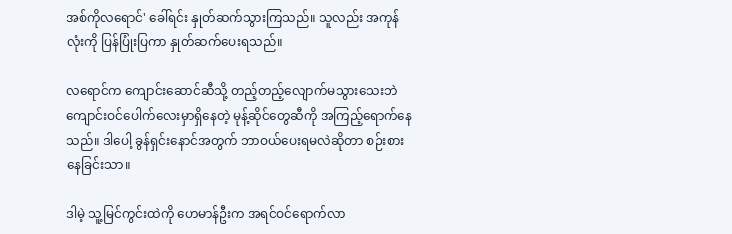အစ်ကိုလရောင်' ခေါ်ရင်း နှုတ်ဆက်သွားကြသည်။ သူလည်း အကုန်လုံးကို ပြန်ပြုံးပြကာ နှုတ်ဆက်ပေးရသည်။

လရောင်က ကျောင်းဆောင်ဆီသို့ တည့်တည့်လျောက်မသွားသေးဘဲ ကျောင်းဝင်ပေါက်လေးမှာရှိနေတဲ့ မုန့်ဆိုင်တွေဆီကို အကြည့်ရောက်နေသည်။ ဒါပေါ့ ခွန်ရှင်းနောင်အတွက် ဘာဝယ်ပေးရမလဲဆိုတာ စဉ်းစားနေခြင်းသာ။

ဒါမဲ့ သူ့မြင်ကွင်းထဲကို ဟေမာန်ဦးက အရင်ဝင်ရောက်လာ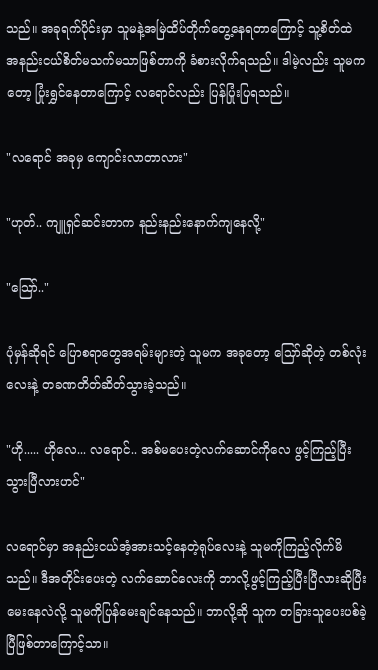သည်။ အခုရက်ပိုင်းမှာ သူမနဲ့အမြဲထိပ်တိုက်တွေ့နေရတာကြောင့် သူ့စိတ်ထဲ အနည်းငယ်စိတ်မသက်မသာဖြစ်တာကို ခံစားလိုက်ရသည်။ ဒါမဲ့လည်း သူမကတော့ ပြုံးရွှင်နေတာကြောင့် လရောင်လည်း ပြန်ပြုံးပြရသည်။

"လရောင် အခုမှ ကျောင်းလာတာလား"

"ဟုတ်.. ကျူရှင်ဆင်းတာက နည်းနည်းနောက်ကျနေလို့"

"သြော်.."

ပုံမှန်ဆိုရင် ပြောစရာတွေအရမ်းများတဲ့ သူမက အခုတော့ သြော်ဆိုတဲ့ တစ်လုံးလေးနဲ့ တခဏတိတ်ဆိတ်သွားခဲ့သည်။

"ဟို..... ဟိုလေ... လရောင်.. အစ်မပေးတဲ့လက်ဆောင်ကိုလေ ဖွင့်ကြည့်ပြီးသွားပြီလားဟင်"

လရောင်မှာ အနည်းငယ်အံ့အားသင့်နေတဲ့ရုပ်လေးနဲ့ သူမကိုကြည့်လိုက်မိသည်။ ဒီအတိုင်းပေးတဲ့ လက်ဆောင်လေးကို ဘာလို့ဖွင့်ကြည့်ပြီးပြီလားဆိုပြီး မေးနေလဲလို့ သူမကိုပြန်မေးချင်နေသည်။ ဘာလို့ဆို သူက တခြားသူပေးပစ်ခဲ့ပြီဖြစ်တာကြောင့်သာ။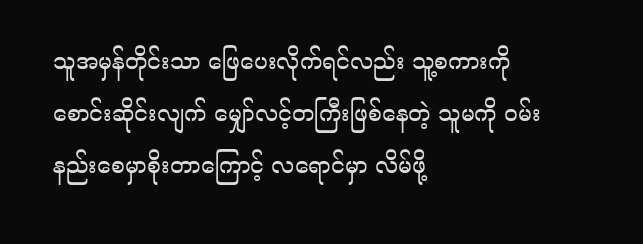သူအမှန်တိုင်းသာ ဖြေပေးလိုက်ရင်လည်း သူ့စကားကိုစောင်းဆိုင်းလျက် မျှော်လင့်တကြီးဖြစ်နေတဲ့ သူမကို ဝမ်းနည်းစေမှာစိုးတာကြောင့် လရောင်မှာ လိမ်ဖို့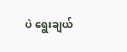ပဲ ရွေးချယ်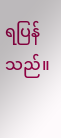ရပြန်သည်။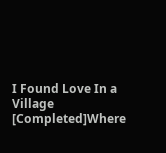I Found Love In a Village [Completed]Where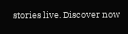stories live. Discover now